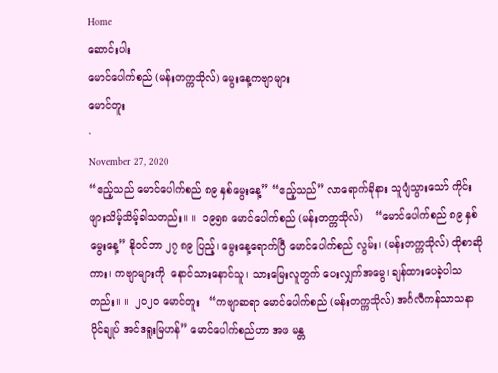Home
ဆောင်းပါး
မောင်ပေါက်စည် (မန်းတက္ကသိုလ်) မွေးနေ့ကဗျာများ
မောင်တူး
·
November 27, 2020
“ဧည့်သည် မောင်ပေါက်စည် ၈၉ နှစ်မွေးနေ့” “ဧည့်သည်” လာရောက်ခိုနား သူပျံသွားသော် ကိုင်းဖျားသိမ့်သိမ့်ခါသတည်း။ ။  ၁၉၅၈ မောင်ပေါက်စည် (မန်းတက္ကသိုလ်)    “မောင်ပေါက်စည် ၈၉ နှစ်မွေးနေ့” နိုဝင်ဘာ ၂၇ ၈၉ ပြည့်၊ မွေးနေ့ရောက်ပြီ မောင်ပေါက်စည် လွမ်း၊ (မန်းတက္ကသိုလ်) ထိုစာဆိုကား၊ ကဗျာများကို  နောင်သားနောင်သူ၊ သားမြေးလူတွက် ပေးလျှက်အမွေ၊ ချန်ထားပေခဲ့ပါသတည်း။ ။  ၂၀၂၀ မောင်တူး   “ကဗျာဆရာ မောင်ပေါက်စည် (မန်းတက္ကသိုလ်) အင်္ဂလီကန်သာသနာပိုင်ချုပ် အင်ဒရူးမြဟန်” မောင်ပေါက်စည်ဟာ အဖ မန္တ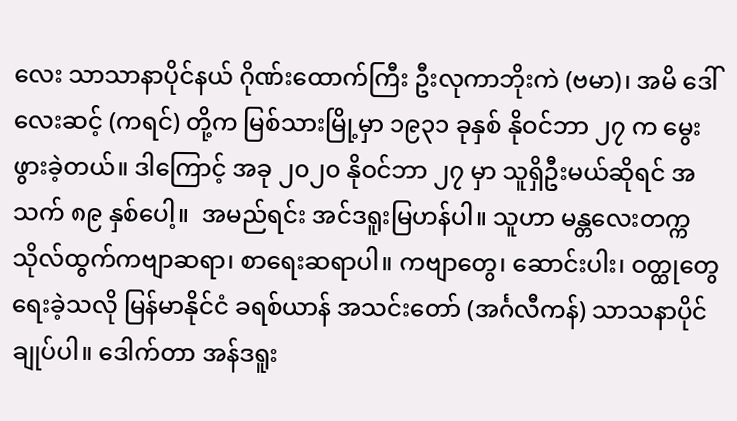လေး သာသာနာပိုင်နယ် ဂိုဏ်းထောက်ကြီး ဦးလုကာဘိုးကဲ (ဗမာ)၊ အမိ ဒေါ်လေးဆင့် (ကရင်) တို့က မြစ်သားမြို့မှာ ၁၉၃၁ ခုနှစ် နိုဝင်ဘာ ၂၇ က မွေးဖွားခဲ့တယ်။ ဒါကြောင့် အခု ၂၀၂၀ နိုဝင်ဘာ ၂၇ မှာ သူရှိဦးမယ်ဆိုရင် အသက် ၈၉ နှစ်ပေါ့။  အမည်ရင်း အင်ဒရူးမြဟန်ပါ။ သူဟာ မန္တလေးတက္ကသိုလ်ထွက်ကဗျာဆရာ၊ စာရေးဆရာပါ။ ကဗျာတွေ၊ ဆောင်းပါး၊ ဝတ္ထုတွေ ရေးခဲ့သလို မြန်မာနိုင်ငံ ခရစ်ယာန် အသင်းတော် (အင်္ဂလီကန်) သာသနာပိုင်ချုပ်ပါ။ ဒေါက်တာ အန်ဒရူး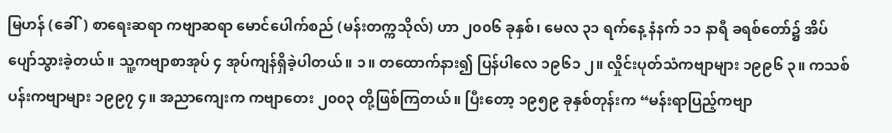မြဟန် (ခေါ်) စာရေးဆရာ ကဗျာဆရာ မောင်ပေါက်စည် (မန်းတက္ကသိုလ်) ဟာ ၂၀၀၆ ခုနှစ်၊ မေလ ၃၁ ရက်နေ့ နံနက် ၁၁ နာရီ ခရစ်တော်၌ အိပ်ပျော်သွားခဲ့တယ်။ သူ့ကဗျာစာအုပ် ၄ အုပ်ကျန်ရှိခဲ့ပါတယ်။ ၁။ တထောက်နား၍ ပြန်ပါလေ ၁၉၆၁ ၂။ လှိုင်းပုတ်သံကဗျာများ ၁၉၉၆ ၃။ ကသစ်ပန်းကဗျာများ ၁၉၉၇ ၄။ အညာကျေးက ကဗျာတေး ၂၀၀၃ တို့ဖြစ်ကြတယ်။ ပြီးတော့ ၁၉၅၉ ခုနှစ်တုန်းက “မန်းရာပြည့်ကဗျာ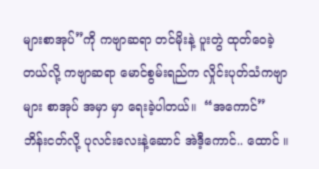များစာအုပ်”ကို ကဗျာဆရာ တင်မိုးနဲ့ ပူးတွဲ ထုတ်ဝေခဲ့တယ်လို့ ကဗျာဆရာ မောင်စွမ်းရည်က လှိုင်းပုတ်သံကဗျာများ စာအုပ် အမှာ မှာ ရေးခဲ့ပါတယ်။  “အကောင်” ဘိန်းငတ်လို့ ပုလင်းလေးနဲ့ဆောင် အဲဒီ့ကောင်.. ထောင် ။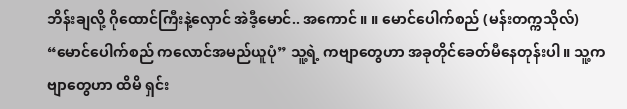ဘိန်းချလို့ ဂိုထောင်ကြီးနဲ့လှောင် အဲဒီ့မောင်.. အကောင် ။ ။ မောင်ပေါက်စည် (မန်းတက္ကသိုလ်) “မောင်ပေါက်စည် ကလောင်အမည်ယူပုံ” သူ့ရဲ့ ကဗျာတွေဟာ အခုတိုင်ခေတ်မီနေတုန်းပါ။ သူ့ကဗျာတွေဟာ ထိမိ ရှင်း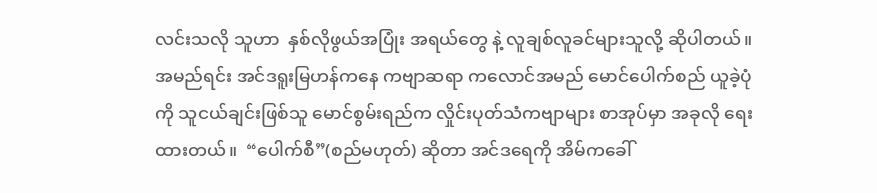လင်းသလို သူဟာ  နှစ်လိုဖွယ်အပြုံး အရယ်တွေ နဲ့ လူချစ်လူခင်များသူလို့ ဆိုပါတယ်။ အမည်ရင်း အင်ဒရူးမြဟန်ကနေ ကဗျာဆရာ ကလောင်အမည် မောင်ပေါက်စည် ယူခဲ့ပုံ ကို သူငယ်ချင်းဖြစ်သူ မောင်စွမ်းရည်က လှိုင်းပုတ်သံကဗျာများ စာအုပ်မှာ အခုလို ရေးထားတယ်။  “ပေါက်စီ”(စည်မဟုတ်) ဆိုတာ အင်ဒရေကို အိမ်ကခေါ်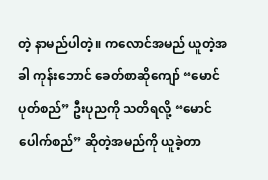တဲ့ နာမည်ပါတဲ့။ ကလောင်အမည် ယူတဲ့အခါ ကုန်းဘောင် ခေတ်စာဆိုကျော် “မောင်ပုတ်စည်” ဦးပုညကို သတိရလို့ “မောင်ပေါက်စည်” ဆိုတဲ့အမည်ကို ယူခဲ့တာ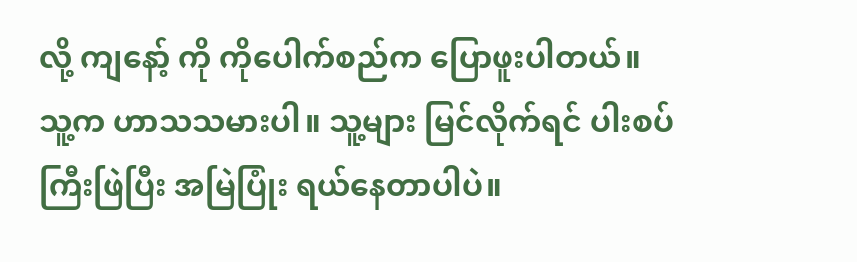လို့ ကျနော့် ကို ကိုပေါက်စည်က ပြောဖူးပါတယ်။ သူ့က ဟာသသမားပါ။ သူ့များ မြင်လိုက်ရင် ပါးစပ်ကြီးဖြဲပြီး အမြဲပြုံး ရယ်နေတာပါပဲ။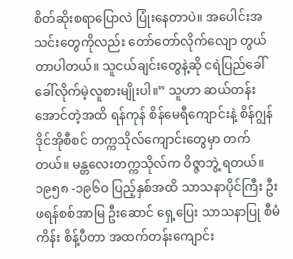စိတ်ဆိုးစရာပြောလဲ ပြုံးနေတာပဲ။ အပေါင်းအသင်းတွေကိုလည်း တော်တော်လိုက်လျော တွယ်တာပါတယ်။ သူငယ်ချင်းတွေနဲ့ဆို ငရဲပြည်ခေါ်ခေါ်လိုက်မဲ့လူစားမျိုးပါ။” သူဟာ ဆယ်တန်း အောင်တဲ့အထိ ရန်ကုန် စိန်မေရီကျောင်းနဲ့ စိန်ဂျွန်ဒိုင်အိုစီစင် တက္ကသိုလ်ကျောင်းတွေမှာ တက်တယ်။ မန္တလေးတက္ကသိုလ်က ဝိဇ္ဇာဘွဲ့ ရတယ်။ ၁၉၅၈ -၁၉၆ဝ ပြည့်နှစ်အထိ သာသနာပိုင်ကြီး ဦးဖရန်စစ်အာမြ ဦးဆောင် ရှေ့ပြေး သာသနာပြု စီမံကိန်း စိန့်ပီတာ အထက်တန်းကျောင်း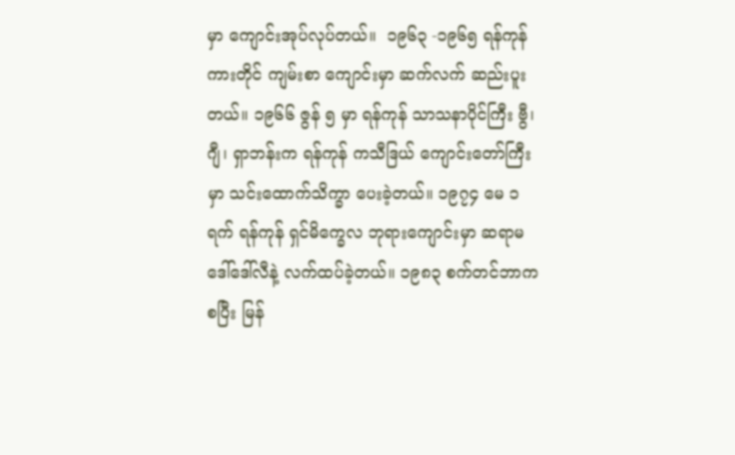မှာ ကျောင်းအုပ်လုပ်တယ်။  ၁၉၆၃ -၁၉၆၅ ရန်ကုန် ကားတိုင် ကျမ်းစာ ကျောင်းမှာ ဆက်လက် ဆည်းပူးတယ်။ ၁၉၆၆ ဇွန် ၅ မှာ ရန်ကုန် သာသနာပိုင်ကြီး ဗွီ၊ ဂျီ၊ ရှာဘန်းက ရန်ကုန် ကသီဒြယ် ကျောင်းတော်ကြီးမှာ သင်းထောက်သိက္ခာ ပေးခဲ့တယ်။ ၁၉၇၄ မေ ၁ ရက် ရန်ကုန် ရှင်မိက္ခေလ ဘုရားကျောင်းမှာ ဆရာမ ဒေါ်ဒေါ်လီနဲ့ လက်ထပ်ခဲ့တယ်။ ၁၉၈၃ စက်တင်ဘာကစပြီး မြန်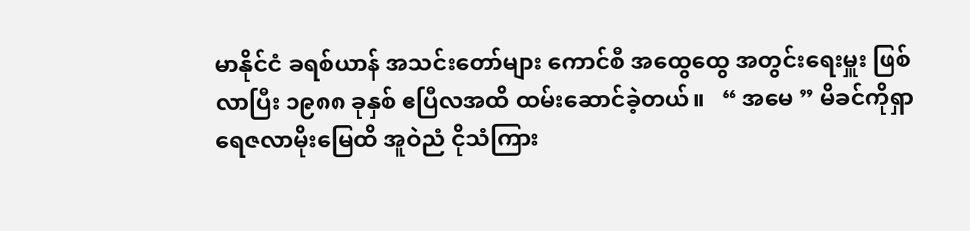မာနိုင်ငံ ခရစ်ယာန် အသင်းတော်များ ကောင်စီ အထွေထွေ အတွင်းရေးမှူး ဖြစ်လာပြီး ၁၉၈၈ ခုနှစ် ဧပြီလအထိ ထမ်းဆောင်ခဲ့တယ်။   “ အမေ ” မိခင်ကိုရှာ ရေဇလာမိုးမြေထိ အူဝဲညံ ငိုသံကြား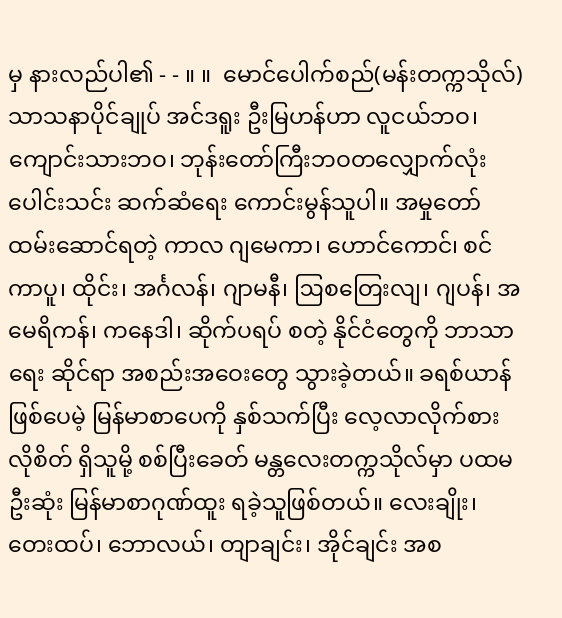မှ နားလည်ပါ၏ - - ။ ။  မောင်ပေါက်စည်(မန်းတက္ကသိုလ်)   သာသနာပိုင်ချုပ် အင်ဒရူး ဦးမြဟန်ဟာ လူငယ်ဘဝ၊ ကျောင်းသားဘဝ၊ ဘုန်းတော်ကြီးဘဝတလျှောက်လုံး ပေါင်းသင်း ဆက်ဆံရေး ကောင်းမွန်သူပါ။ အမှုတော် ထမ်းဆောင်ရတဲ့ ကာလ ဂျမေကာ၊ ဟောင်ကောင်၊ စင်ကာပူ၊ ထိုင်း၊ အင်္ဂလန်၊ ဂျာမနီ၊ ဩစတြေးလျ၊ ဂျပန်၊ အမေရိကန်၊ ကနေဒါ၊ ဆိုက်ပရပ် စတဲ့ နိုင်ငံတွေကို ဘာသာရေး ဆိုင်ရာ အစည်းအဝေးတွေ သွားခဲ့တယ်။ ခရစ်ယာန်ဖြစ်ပေမဲ့ မြန်မာစာပေကို နှစ်သက်ပြီး လေ့လာလိုက်စားလိုစိတ် ရှိသူမို့ စစ်ပြီးခေတ် မန္တလေးတက္ကသိုလ်မှာ ပထမဦးဆုံး မြန်မာစာဂုဏ်ထူး ရခဲ့သူဖြစ်တယ်။ လေးချိုး၊ တေးထပ်၊ ဘောလယ်၊ တျာချင်း၊ အိုင်ချင်း အစ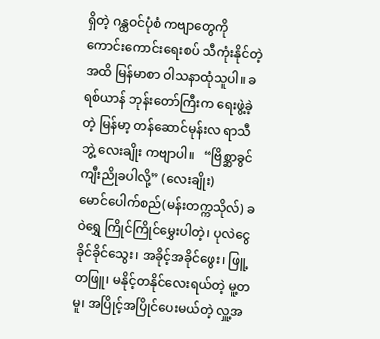ရှိတဲ့ ဂန္ထဝင်ပုံစံ ကဗျာတွေကို ကောင်းကောင်းရေးစပ် သီကုံးနိုင်တဲ့အထိ မြန်မာစာ ဝါသနာထုံသူပါ။ ခရစ်ယာန် ဘုန်းတော်ကြီးက ရေးဖွဲ့ခဲ့တဲ့ မြန်မာ့ တန်ဆောင်မုန်းလ ရာသီဘွဲ့ လေးချိုး ကဗျာပါ။   “ဗြိစ္ဆာခွင် ကျီးညိုခပါလို့” (လေးချိုး)     မောင်ပေါက်စည်(မန်းတက္ကသိုလ်) ခဝဲရွှေ ကြိုင်ကြိုင်မွှေးပါတဲ့၊ ပုလဲငွေ ခိုင်ခိုင်သွေး၊ အခိုင့်အခိုင်ဖွေး၊ ဖြူ့တဖြူ၊ မနိုင့်တနိုင်လေးရယ်တဲ့ မူ့တမူ၊ အပြိုင့်အပြိုင်ပေးမယ်တဲ့ လှူ့အ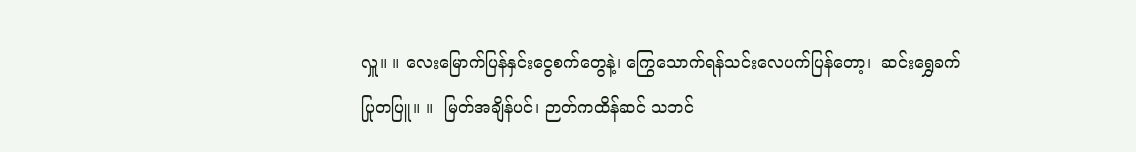လှူ။ ။ လေးမြောက်ပြန်နှင်းငွေစက်တွေနဲ့၊ ကြွေသောက်ရန်သင်းလေပက်ပြန်တော့၊  ဆင်းရွှေခက် ပြုတပြူ။ ။  မြတ်အချိန်ပင်၊ ဉာတ်ကထိန်ဆင် သဘင်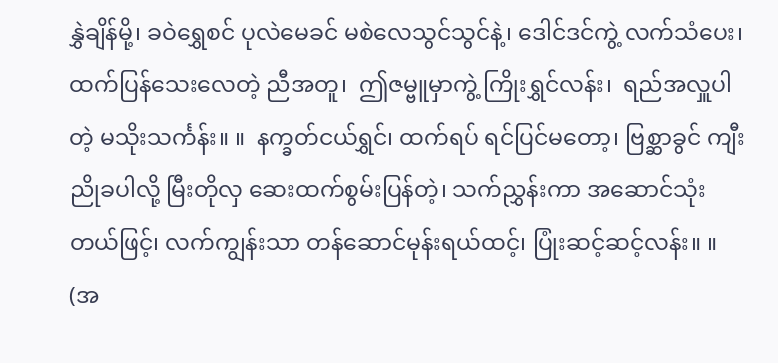နွှဲချိန်မို့၊ ခဝဲရွှေစင် ပုလဲမေခင် မစဲလေသွင်သွင်နဲ့၊ ဒေါင်ဒင်ကွဲ့ လက်သံပေး၊ ထက်ပြန်သေးလေတဲ့ ညီအတူ၊  ဤဇမ္ဗူမှာကွဲ့ ကြိုးရွှင်လန်း၊  ရည်အလှူပါတဲ့ မသိုးသင်္ကန်း။ ။  နက္ခတ်ငယ်ရွှင်၊ ထက်ရပ် ရင်ပြင်မတော့၊ ဗြစ္ဆာခွင် ကျီးညိုခပါလို့ မြီးတိုလှ ဆေးထက်စွမ်းပြန်တဲ့၊ သက်ညွှန်းကာ အဆောင်သုံးတယ်ဖြင့်၊ လက်ကျွန်းသာ တန်ဆောင်မုန်းရယ်ထင့်၊ ပြုံးဆင့်ဆင့်လန်း။ ။ (အ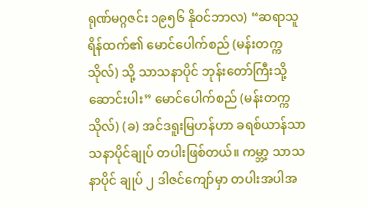ရုဏ်မဂ္ဂဇင်း ၁၉၅၆ နိုဝင်ဘာလ) “ဆရာသူရိန်ထက်၏ မောင်ပေါက်စည် (မန်းတက္ကသိုလ်) သို့ သာသနာပိုင် ဘုန်းတော်ကြီးသို့ ဆောင်းပါး” မောင်ပေါက်စည် (မန်းတက္ကသိုလ်) (ခ) အင်ဒရူးမြဟန်ဟာ ခရစ်ယာန်သာသနာပိုင်ချုပ် တပါးဖြစ်တယ်။ ကမ္ဘာ့ သာသနာပိုင် ချုပ် ၂ ဒါဇင်ကျော်မှာ တပါးအပါအ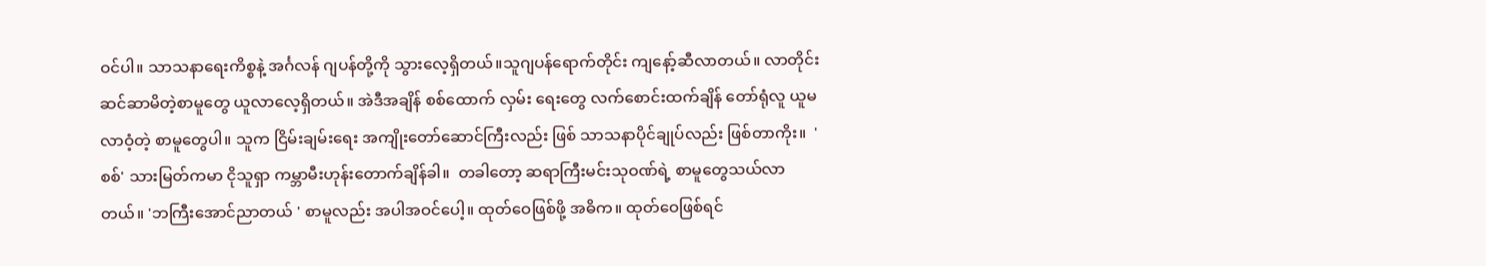ဝင်ပါ။ သာသနာရေးကိစ္စနဲ့ အင်္ဂလန် ဂျပန်တို့ကို သွားလေ့ရှိတယ်။သူဂျပန်ရောက်တိုင်း ကျနော့်ဆီလာတယ်။ လာတိုင်း ဆင်ဆာမိတဲ့စာမူတွေ ယူလာလေ့ရှိတယ်။ အဲဒီအချိန် စစ်ထောက် လှမ်း ရေးတွေ လက်စောင်းထက်ချိန် တော်ရုံလူ ယူမလာဝံ့တဲ့ စာမူတွေပါ။ သူက ငြိမ်းချမ်းရေး အကျိုးတော်ဆောင်ကြီးလည်း ဖြစ် သာသနာပိုင်ချုပ်လည်း ဖြစ်တာကိုး။  'စစ်' သားမြတ်ကမာ ငိုသူရှာ ကမ္ဘာမီးဟုန်းတောက်ချိန်ခါ။  တခါတော့ ဆရာကြီးမင်းသုဝဏ်ရဲ့ စာမူတွေသယ်လာတယ်။ 'ဘကြီးအောင်ညာတယ် ' စာမူလည်း အပါအဝင်ပေါ့။ ထုတ်ဝေဖြစ်ဖို့ အဓိက။ ထုတ်ဝေဖြစ်ရင်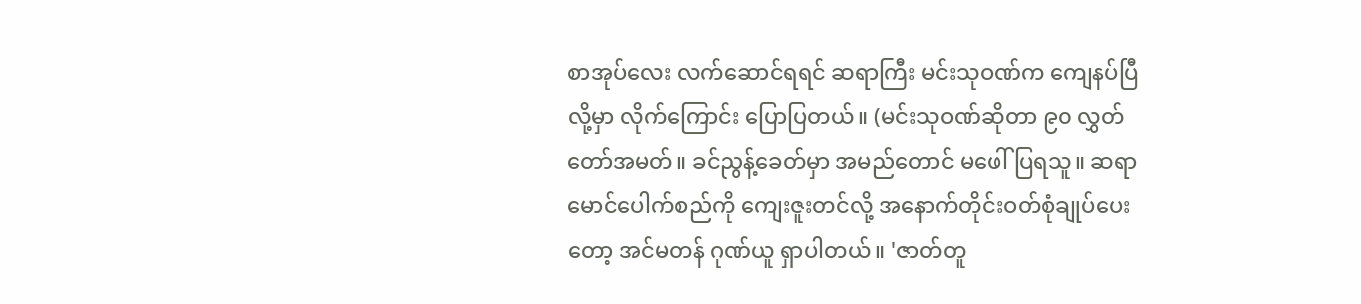စာအုပ်လေး လက်ဆောင်ရရင် ဆရာကြီး မင်းသုဝဏ်က ကျေနပ်ပြီလို့မှာ လိုက်ကြောင်း ပြောပြတယ်။ (မင်းသုဝဏ်ဆိုတာ ၉၀ လွှတ်တော်အမတ်။ ခင်ညွန့်ခေတ်မှာ အမည်တောင် မဖေါ်ပြရသူ။ ဆရာမောင်ပေါက်စည်ကို ကျေးဇူးတင်လို့ အနောက်တိုင်းဝတ်စုံချုပ်ပေးတော့ အင်မတန် ဂုဏ်ယူ ရှာပါတယ်။ 'ဇာတ်တူ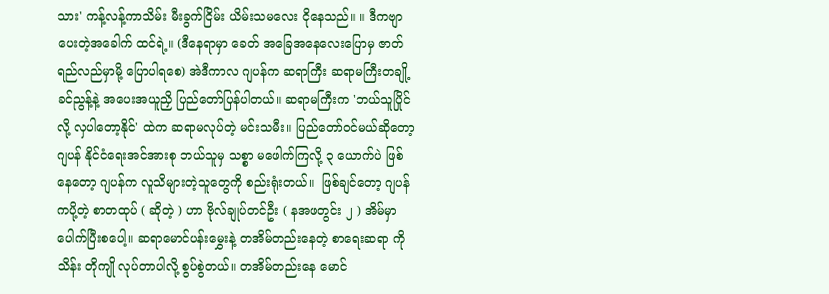သား' ကန့်လန့်ကာသိမ်း မီးခွက်ငြိမ်း ယိမ်းသမလေး ငိုနေသည်။ ။ ဒီကဗျာပေးတဲ့အခေါက် ထင်ရဲ့။ (ဒီနေရာမှာ ခေတ် အခြေအနေလေးပြောမှ ဇာတ်ရည်လည်မှာမို့ ပြောပါရစေ) အဲဒီကာလ ဂျပန်က ဆရာကြီး ဆရာမကြီးတချို့ ခင်ညွန့်နဲ့ အပေးအယူညှိ ပြည်တော်ပြန်ပါတယ်။ ဆရာမကြီးက 'ဘယ်သူပြိုင်လို့ လှပါတော့နိုင်' ထဲက ဆရာမလုပ်တဲ့ မင်းသမီး။ ပြည်တော်ဝင်မယ်ဆိုတော့ ဂျပန် နိုင်ငံရေးအင်အားစု ဘယ်သူမှ သစ္စာ မဖေါက်ကြလို့ ၃ ယောက်ပဲ ဖြစ်နေတော့ ဂျပန်က လူသိများတဲ့သူတွေကို စည်းရုံးတယ်။  ဖြစ်ချင်တော့ ဂျပန်ကပို့တဲ့ စာတထုပ် ( ဆိုတဲ့ ) ဟာ ဗိုလ်ချုပ်တင်ဦး ( နအဖတွင်း ၂ ) အိမ်မှာပေါက်ပြီးစပေါ့။ ဆရာမောင်ပန်းမွှေးနဲ့ တအိမ်တည်းနေတဲ့ စာရေးဆရာ ကိုသိန်း တိုကျို လုပ်တာပါလို့ စွပ်စွဲတယ်။ တအိမ်တည်းနေ မောင်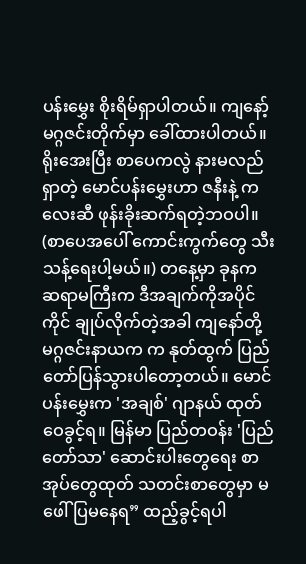ပန်းမွှေး စိုးရိမ်ရှာပါတယ်။ ကျနော့် မဂ္ဂဇင်းတိုက်မှာ ခေါ်ထားပါတယ်။ ရိုးအေးပြီး စာပေကလွဲ နားမလည်ရှာတဲ့ မောင်ပန်းမွှေးဟာ ဇနီးနဲ့ ကလေးဆီ ဖုန်းခိုးဆက်ရတဲ့ဘဝပါ။ (စာပေအပေါ် ကောင်းကွက်တွေ သီးသန့်ရေးပါ့မယ်။) တနေ့မှာ ခုနက ဆရာမကြီးက ဒီအချက်ကိုအပိုင်ကိုင် ချုပ်လိုက်တဲ့အခါ ကျနော်တို့ မဂ္ဂဇင်းနာယက က နုတ်ထွက် ပြည်တော်ပြန်သွားပါတော့တယ်။ မောင်ပန်းမွှေးက 'အချစ်' ဂျာနယ် ထုတ်ဝေခွင့်ရ။ မြန်မာ ပြည်တဝန်း 'ပြည်တော်သာ' ဆောင်းပါးတွေရေး စာအုပ်တွေထုတ် သတင်းစာတွေမှာ မဖေါ်ပြမနေရ” ထည့်ခွင့်ရပါ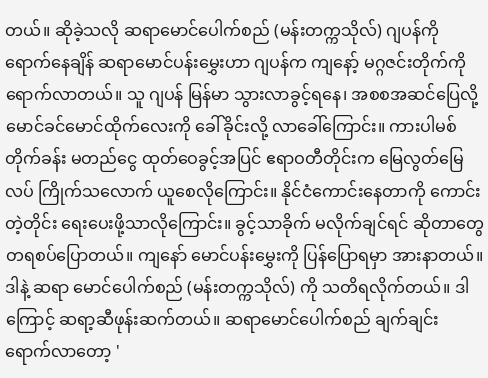တယ်။ ဆိုခဲ့သလို ဆရာမောင်ပေါက်စည် (မန်းတက္ကသိုလ်) ဂျပန်ကို ရောက်နေချိန် ဆရာမောင်ပန်းမွှေးဟာ ဂျပန်က ကျနော့် မဂ္ဂဇင်းတိုက်ကို ရောက်လာတယ်။ သူ ဂျပန် မြန်မာ သွားလာခွင့်ရနေ၊ အစစအဆင်ပြေလို့ မောင်ခင်မောင်ထိုက်လေးကို ခေါ်ခိုင်းလို့ လာခေါ်ကြောင်း။ ကားပါမစ် တိုက်ခန်း မတည်ငွေ ထုတ်ဝေခွင့်အပြင် ဧရာဝတီတိုင်းက မြေလွတ်မြေလပ် ကြိုက်သလောက် ယူစေလိုကြောင်း။ နိုင်ငံကောင်းနေတာကို ကောင်းတဲ့တိုင်း ရေးပေးဖို့သာလိုကြောင်း။ ခွင့်သာခိုက် မလိုက်ချင်ရင် ဆိုတာတွေ တရစပ်ပြောတယ်။ ကျနော် မောင်ပန်းမွှေးကို ပြန်ပြောရမှာ အားနာတယ်။ ဒါနဲ့ ဆရာ မောင်ပေါက်စည် (မန်းတက္ကသိုလ်) ကို သတိရလိုက်တယ်။ ဒါကြောင့် ဆရာ့ဆီဖုန်းဆက်တယ်။ ဆရာမောင်ပေါက်စည် ချက်ချင်း ရောက်လာတော့ '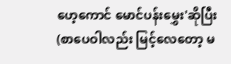ဟေ့ကောင် မောင်ပန်းမွှေး'ဆိုပြီး (စာပေဝါလည်း မြင့်လေတော့ မ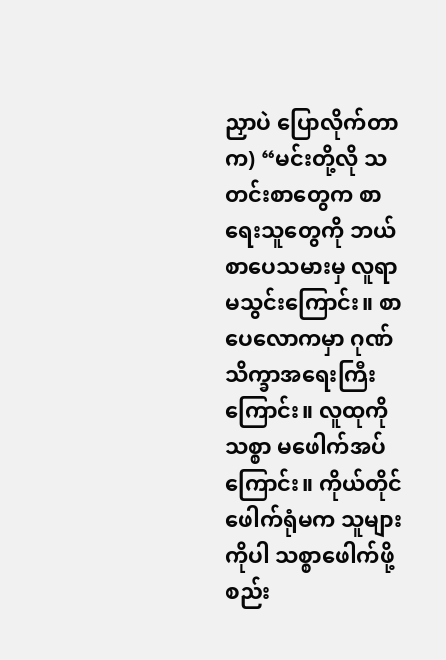ညှာပဲ ပြောလိုက်တာက) “မင်းတို့လို သတင်းစာတွေက စာရေးသူတွေကို ဘယ်စာပေသမားမှ လူရာမသွင်းကြောင်း။ စာပေလောကမှာ ဂုဏ်သိက္ခာအရေးကြီးကြောင်း။ လူထုကိုသစ္စာ မဖေါက်အပ် ကြောင်း။ ကိုယ်တိုင်ဖေါက်ရုံမက သူများကိုပါ သစ္စာဖေါက်ဖို့ စည်း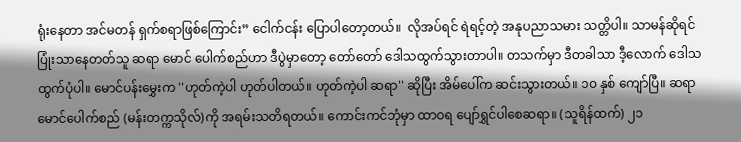ရုံးနေတာ အင်မတန် ရှက်စရာဖြစ်ကြောင်း” ငေါက်ငန်း ပြောပါတော့တယ်။  လိုအပ်ရင် ရဲရင့်တဲ့ အနုပညာသမား သတ္တိပါ။ သာမန်ဆိုရင် ပြုံးသာနေတတ်သူ ဆရာ မောင် ပေါက်စည်ဟာ ဒီပွဲမှာတော့ တော်တော် ဒေါသထွက်သွားတာပါ။ တသက်မှာ ဒီတခါသာ ဒီ့လောက် ဒေါသထွက်ပုံပါ။ မောင်ပန်းမွှေးက ''ဟုတ်ကဲ့ပါ ဟုတ်ပါတယ်။ ဟုတ်ကဲ့ပါ ဆရာ'' ဆိုပြီး အိမ်ပေါ်က ဆင်းသွားတယ်။ ၁၀ နှစ် ကျော်ပြီ။ ဆရာမောင်ပေါက်စည် (မန်းတက္ကသိုလ်)ကို အရမ်းသတိရတယ်။ ကောင်းကင်ဘုံမှာ ထာဝရ ပျော်ရွှင်ပါစေဆရာ။ (သူရိန်ထက်) ၂၁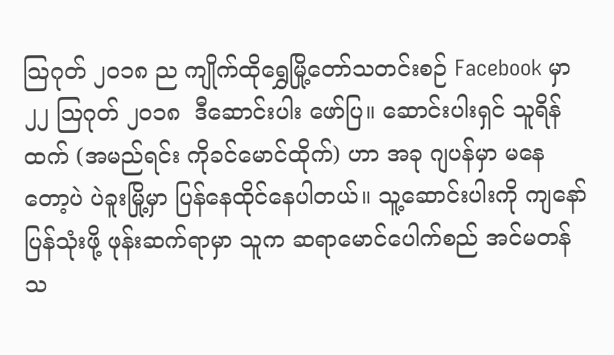သြဂုတ် ၂၀၁၈ ည ကျိုက်ထိုရွှေမြို့တော်သတင်းစဉ် Facebook မှာ၂၂ ဩဂုတ် ၂၀၁၈  ဒီဆောင်းပါး ဖော်ပြ။ ဆောင်းပါးရှင် သူရိန်ထက် (အမည်ရင်း ကိုခင်မောင်ထိုက်) ဟာ အခု ဂျပန်မှာ မနေတော့ပဲ ပဲခူးမြို့မှာ ပြန်နေထိုင်နေပါတယ်။ သူ့ဆောင်းပါးကို ကျနော် ပြန်သုံးဖို့ ဖုန်းဆက်ရာမှာ သူက ဆရာမောင်ပေါက်စည် အင်မတန် သ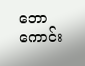ဘောကောင်း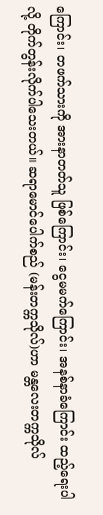ကြောင်း၊ တဖက်သားကို အားနာတတ်သူ ဖြစ်ကြောင်း၊ ငွေမမက်ကြောင်း၊ အနစ်နာခံကြောင်း ထည့်ရေးပါလို့ တိုက်တွန်းလိုက်ပါသေးတယ်။ ဆရာမောင်ပေါက်စည် (မန်းတက္ကသိုလ်)ဟာ မန္တလေးတက္ကသိုလ်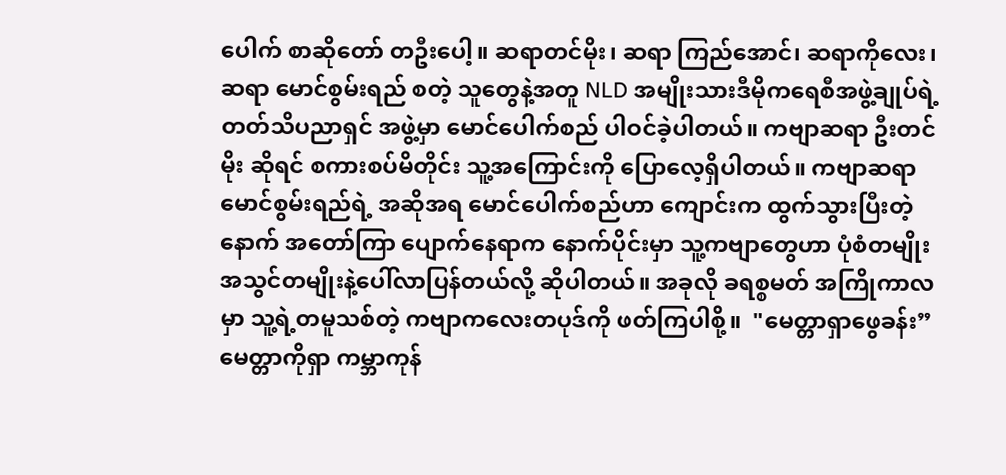ပေါက် စာဆိုတော် တဦးပေါ့။ ဆရာတင်မိုး၊ ဆရာ ကြည်အောင်၊ ဆရာကိုလေး၊ ဆရာ မောင်စွမ်းရည် စတဲ့ သူတွေနဲ့အတူ NLD အမျိုးသားဒီမိုကရေစီအဖွဲ့ချုပ်ရဲ့ တတ်သိပညာရှင် အဖွဲ့မှာ မောင်ပေါက်စည် ပါဝင်ခဲ့ပါတယ်။ ကဗျာဆရာ ဦးတင်မိုး ဆိုရင် စကားစပ်မိတိုင်း သူ့အကြောင်းကို ပြောလေ့ရှိပါတယ်။ ကဗျာဆရာမောင်စွမ်းရည်ရဲ့ အဆိုအရ မောင်ပေါက်စည်ဟာ ကျောင်းက ထွက်သွားပြီးတဲ့နောက် အတော်ကြာ ပျောက်နေရာက နောက်ပိုင်းမှာ သူ့ကဗျာတွေဟာ ပုံစံတမျိုး အသွင်တမျိုးနဲ့ပေါ်လာပြန်တယ်လို့ ဆိုပါတယ်။ အခုလို ခရစ္စမတ် အကြိုကာလမှာ သူ့ရဲ့တမူသစ်တဲ့ ကဗျာကလေးတပုဒ်ကို ဖတ်ကြပါစို့။  "မေတ္တာရှာဖွေခန်း” မေတ္တာကိုရှာ ကမ္ဘာကုန်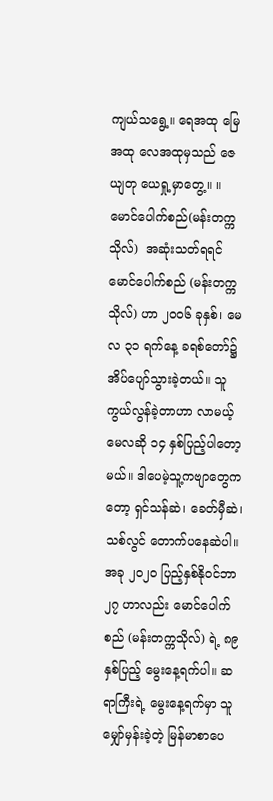ကျယ်သရွေ့။ ရေအထု မြေအထု လေအထုမှသည် ဇေယျတု ယေရှု့မှာတွေ့။ ။  မောင်ပေါက်စည်(မန်းတက္ကသိုလ်)  အဆုံးသတ်ရရင် မောင်ပေါက်စည် (မန်းတက္ကသိုလ်) ဟာ ၂၀၀၆ ခုနှစ်၊ မေလ ၃၁ ရက်နေ့ ခရစ်တော်၌ အိပ်ပျော်သွားခဲ့တယ်။ သူကွယ်လွန်ခဲ့တာဟာ လာမယ့် မေလဆို ၁၄ နှစ်ပြည့်ပါတော့မယ်။ ဒါပေမဲ့သူ့ကဗျာတွေကတော့ ရှင်သန်ဆဲ၊ ခေတ်မှီဆဲ၊ သစ်လွင် တောက်ပနေဆဲပါ။  အခု ၂၀၂၀ ပြည့်နှစ်နိုဝင်ဘာ ၂၇ ဟာလည်း မောင်ပေါက်စည် (မန်းတက္ကသိုလ်) ရဲ့ ၈၉ နှစ်ပြည့် မွေးနေ့ရက်ပါ။ ဆရာကြီးရဲ့ မွေးနေ့ရက်မှာ သူမျှော်မှန်းခဲ့တဲ့ မြန်မာစာပေ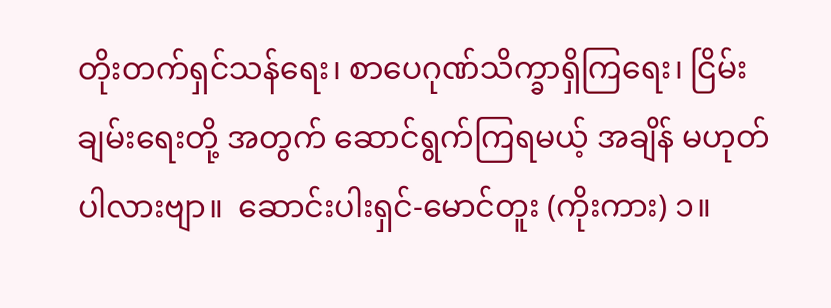တိုးတက်ရှင်သန်ရေး၊ စာပေဂုဏ်သိက္ခာရှိကြရေး၊ ငြိမ်းချမ်းရေးတို့ အတွက် ဆောင်ရွက်ကြရမယ့် အချိန် မဟုတ်ပါလားဗျာ။  ဆောင်းပါးရှင်-မောင်တူး (ကိုးကား) ၁။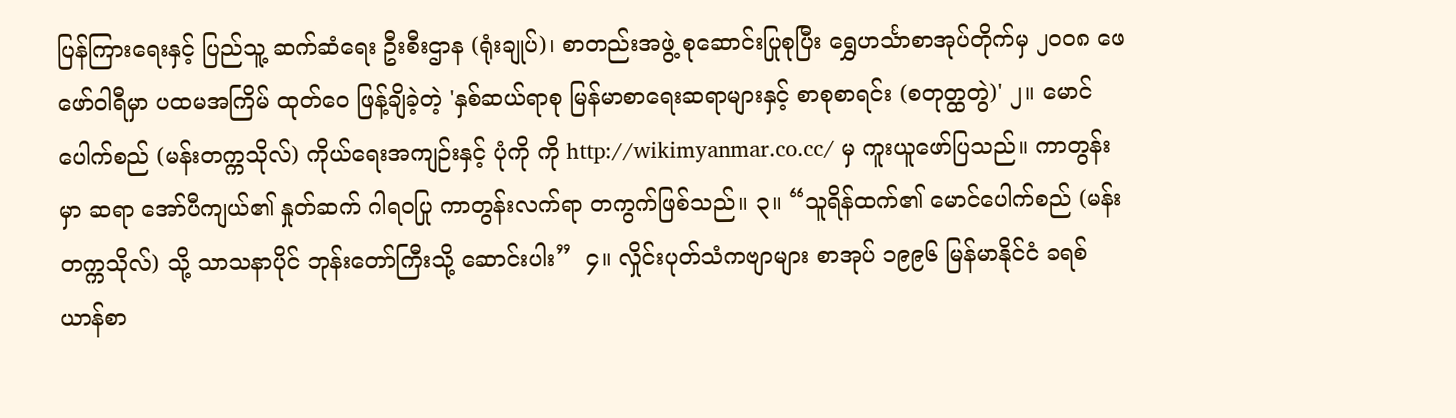ပြန်ကြားရေးနှင့် ပြည်သူ့ ဆက်ဆံရေး ဦးစီးဌာန (ရုံးချုပ်)၊ စာတည်းအဖွဲ့ စုဆောင်းပြုစုပြီး ရွှေဟင်္သာစာအုပ်တိုက်မှ ၂၀၀၈ ဖေဖော်ဝါရီမှာ ပထမအကြိမ် ထုတ်ဝေ ဖြန့်ချိခဲ့တဲ့ 'နှစ်ဆယ်ရာစု မြန်မာစာရေးဆရာများနှင့် စာစုစာရင်း (စတုတ္ထတွဲ)' ၂။ မောင်ပေါက်စည် (မန်းတက္ကသိုလ်) ကိုယ်ရေးအကျဉ်းနှင့် ပုံကို ကို http://wikimyanmar.co.cc/ မှ ကူးယူဖော်ပြသည်။ ကာတွန်းမှာ ဆရာ အော်ပီကျယ်၏ နှုတ်ဆက် ဂါရဝပြု ကာတွန်းလက်ရာ တကွက်ဖြစ်သည်။ ၃။ “သူရိန်ထက်၏ မောင်ပေါက်စည် (မန်းတက္ကသိုလ်) သို့ သာသနာပိုင် ဘုန်းတော်ကြီးသို့ ဆောင်းပါး”  ၄။ လှိုင်းပုတ်သံကဗျာများ စာအုပ် ၁၉၉၆ မြန်မာနိုင်ငံ ခရစ်ယာန်စာ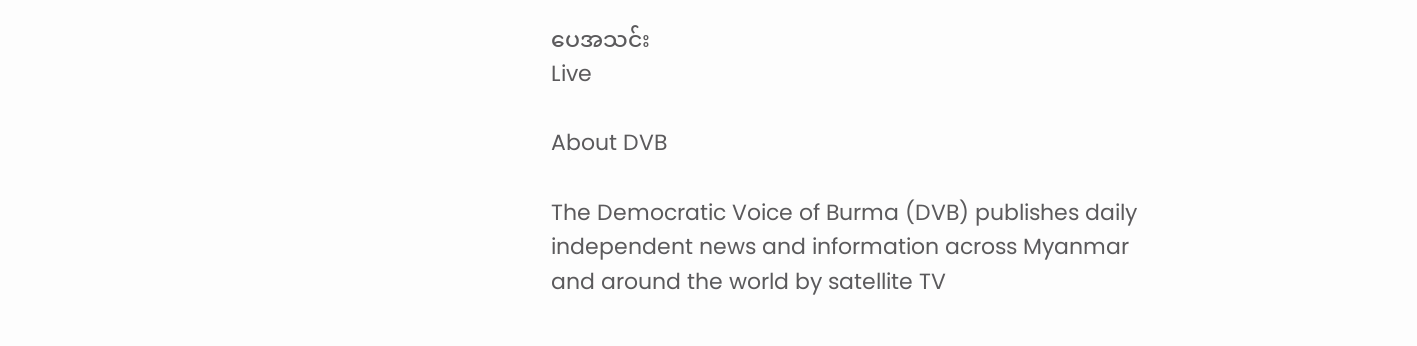ပေအသင်း
Live

About DVB

The Democratic Voice of Burma (DVB) publishes daily independent news and information across Myanmar and around the world by satellite TV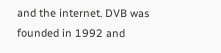and the internet. DVB was founded in 1992 and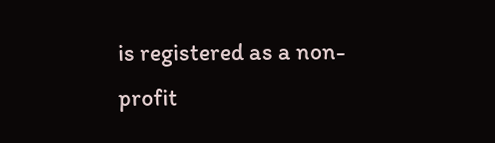is registered as a non-profit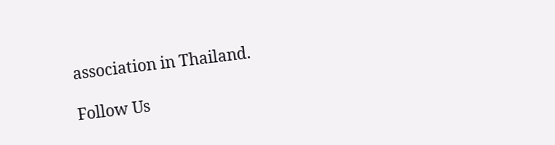association in Thailand.

Follow Us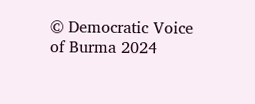© Democratic Voice of Burma 2024